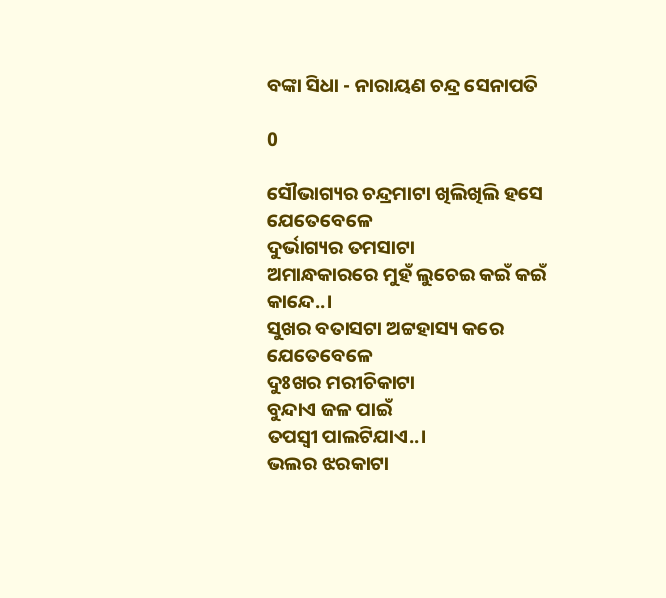ବଙ୍କା ସିଧା - ନାରାୟଣ ଚନ୍ଦ୍ର ସେନାପତି

0

ସୌଭାଗ୍ୟର ଚନ୍ଦ୍ରମାଟା ଖିଲିଖିଲି ହସେ
ଯେତେବେଳେ
ଦୁର୍ଭାଗ୍ୟର ତମସାଟା
ଅମାନ୍ଧକାରରେ ମୁହଁ ଲୁଚେଇ କଇଁ କଇଁ କାନ୍ଦେ..।
ସୁଖର ବତାସଟା ଅଟ୍ଟହାସ୍ୟ କରେ
ଯେତେବେଳେ
ଦୁଃଖର ମରୀଚିକାଟା
ବୁନ୍ଦାଏ ଜଳ ପାଇଁ
ତପସ୍ୱୀ ପାଲଟିଯାଏ..।
ଭଲର ଝରକାଟା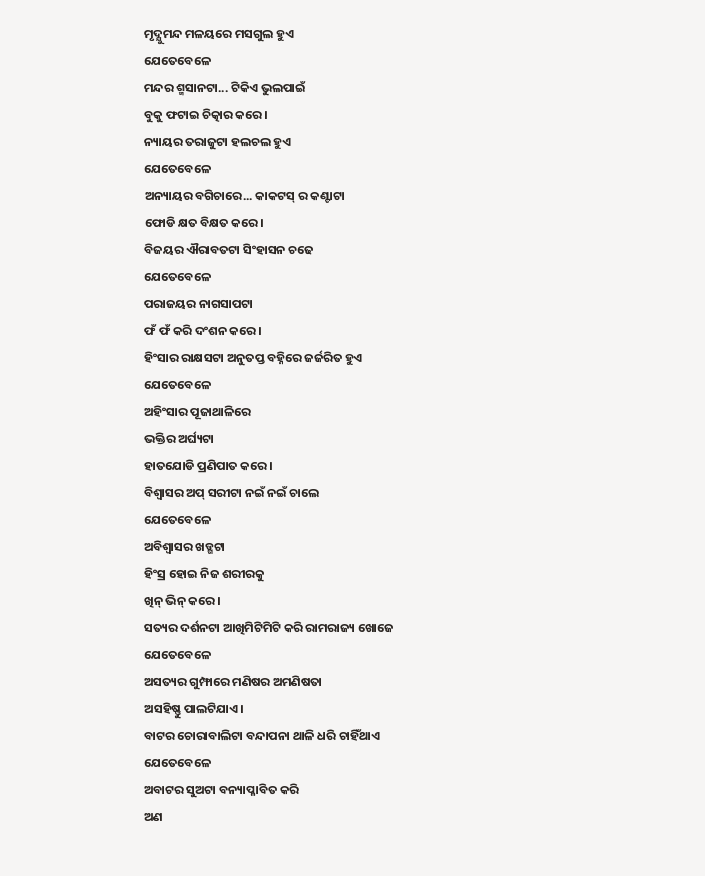ମୃଦ୍ଯୁମନ୍ଦ ମଳୟରେ ମସଗୁଲ ହୁଏ
ଯେତେବେଳେ
ମନ୍ଦର ଶ୍ମସାନଟା... ଟିକିଏ ଭୁଲପାଇଁ
ବୁକୁ ଫଟାଇ ଚିତ୍କାର କରେ।
ନ୍ୟାୟର ତରାଜୁଟା ହଲଚଲ ହୁଏ
ଯେତେବେଳେ
ଅନ୍ୟାୟର ବଗିଚାରେ... କାକଟସ୍ ର କଣ୍ଟାଟା
ଫୋଡି କ୍ଷତ ବିକ୍ଷତ କରେ।
ବିଜୟର ଐରାବତଟା ସିଂହାସନ ଚଢେ
ଯେତେବେଳେ
ପରାଜୟର ନାଗସାପଟା
ଫଁ ଫଁ କରି ଦଂଶନ କରେ।
ହିଂସାର ରାକ୍ଷସଟା ଅନୁତପ୍ତ ବହ୍ନିରେ ଜର୍ଜରିତ ହୁଏ
ଯେତେବେଳେ
ଅହିଂସାର ପୂଜାଥାଳିରେ
ଭକ୍ତିର ଅର୍ଘ୍ୟଟା
ହାତଯୋଡି ପ୍ରଣିପାତ କରେ।
ବିଶ୍ୱାସର ଅପ୍ ସରୀଟା ନଇଁ ନଇଁ ଚାଲେ
ଯେତେବେଳେ
ଅବିଶ୍ୱାସର ଖଡ୍ଗଟା
ହିଂସ୍ର ହୋଇ ନିଜ ଶରୀରକୁ
ଖିନ୍ ଭିନ୍ କରେ।
ସତ୍ୟର ଦର୍ଶନଟା ଆଖିମିଟିମିଟି କରି ରାମରାଜ୍ୟ ଖୋଜେ
ଯେତେବେଳେ
ଅସତ୍ୟର ଗୁମ୍ଫାରେ ମଣିଷର ଅମଣିଷତା
ଅସହିଷ୍ଣୁ ପାଲଟିଯାଏ।
ବାଟର ଚୋରାବାଲିଟା ବନ୍ଦାପନା ଥାଳି ଧରି ଚାହିଁଥାଏ
ଯେତେବେଳେ
ଅବାଟର ସୁଅଟା ବନ୍ୟାପ୍ଳାବିତ କରି
ଅଣ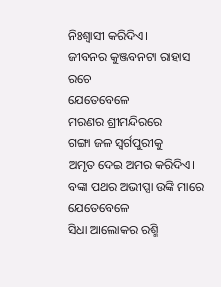ନିଃଶ୍ୱାସୀ କରିଦିଏ।
ଜୀବନର କୁଞ୍ଜବନଟା ରାହାସ ରଚେ
ଯେତେବେଳେ
ମରଣର ଶ୍ରୀମନ୍ଦିରରେ
ଗଙ୍ଗା ଜଳ ସ୍ୱର୍ଗପୁରୀକୁ
ଅମୃତ ଦେଇ ଅମର କରିଦିଏ।
ବଙ୍କା ପଥର ଅଭୀପ୍ସା ଉଙ୍କି ମାରେ
ଯେତେବେଳେ
ସିଧା ଆଲୋକର ରଶ୍ମି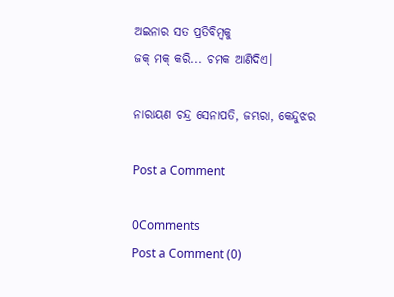ଅଇନାର ସତ ପ୍ରତିବିମ୍ବକୁ
ଜକ୍ ମକ୍ କରି... ଚମକ ଆଣିଦିଏ।

ନାରାୟଣ ଚନ୍ଦ୍ର ସେନାପତି, ଜମ୍ଭରା, କେନ୍ଦୁଝର

Post a Comment

0Comments
Post a Comment (0)